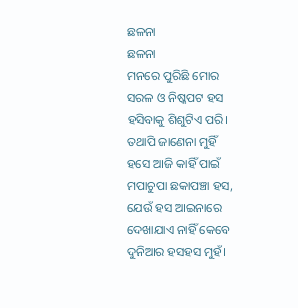ଛଳନା
ଛଳନା
ମନରେ ପୁରିଛି ମୋର
ସରଳ ଓ ନିଷ୍କପଟ ହସ
ହସିବାକୁ ଶିଶୁଟିଏ ପରି।
ତଥାପି ଜାଣେନା ମୁହିଁ
ହସେ ଆଜି କାହିଁ ପାଇଁ
ମପାଚୁପା ଛକାପଞ୍ଚା ହସ,
ଯେଉଁ ହସ ଆଇନାରେ
ଦେଖାଯାଏ ନାହିଁ କେବେ
ଦୁନିଆର ହସହସ ମୁହଁ।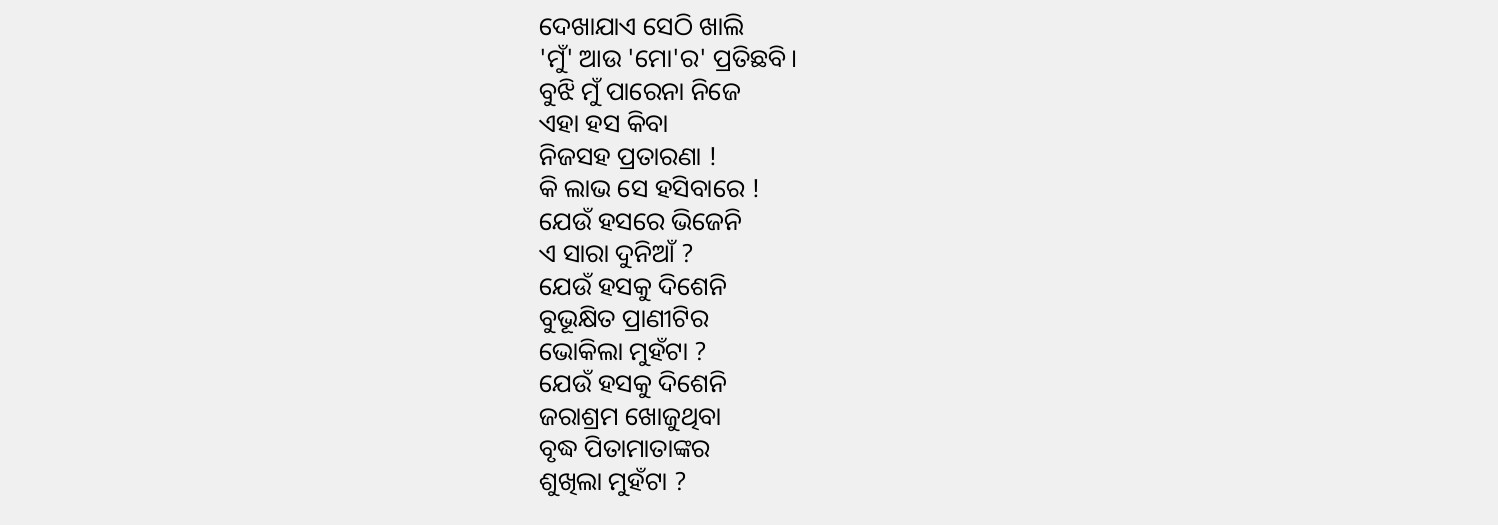ଦେଖାଯାଏ ସେଠି ଖାଲି
'ମୁଁ' ଆଉ 'ମୋ'ର' ପ୍ରତିଛବି।
ବୁଝି ମୁଁ ପାରେନା ନିଜେ
ଏହା ହସ କିବା
ନିଜସହ ପ୍ରତାରଣା !
କି ଲାଭ ସେ ହସିବାରେ !
ଯେଉଁ ହସରେ ଭିଜେନି
ଏ ସାରା ଦୁନିଆଁ ?
ଯେଉଁ ହସକୁ ଦିଶେନି
ବୁଭୂକ୍ଷିତ ପ୍ରାଣୀଟିର
ଭୋକିଲା ମୁହଁଟା ?
ଯେଉଁ ହସକୁ ଦିଶେନି
ଜରାଶ୍ରମ ଖୋଜୁଥିବା
ବୃଦ୍ଧ ପିତାମାତାଙ୍କର
ଶୁଖିଲା ମୁହଁଟା ?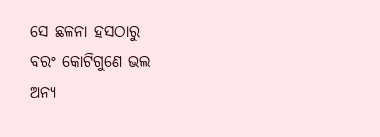ସେ ଛଳନା ହସଠାରୁ
ବରଂ କୋଟିଗୁଣେ ଭଲ
ଅନ୍ୟ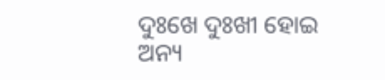ଦୁଃଖେ ଦୁଃଖୀ ହୋଇ
ଅନ୍ୟ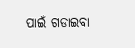ପାଇଁ ଗଡାଇବା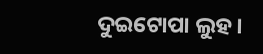ଦୁଇଟୋପା ଲୁହ।